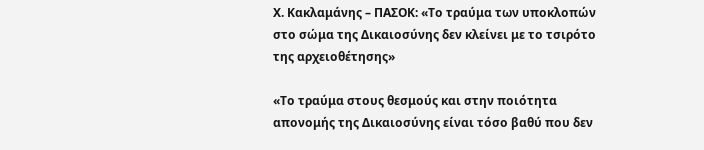Χ. Κακλαμάνης – ΠΑΣΟΚ: «Το τραύμα των υποκλοπών στο σώμα της Δικαιοσύνης δεν κλείνει με το τσιρότο της αρχειοθέτησης»

«Το τραύμα στους θεσμούς και στην ποιότητα απονομής της Δικαιοσύνης είναι τόσο βαθύ που δεν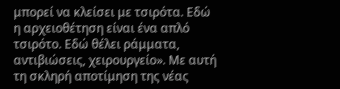μπορεί να κλείσει με τσιρότα. Εδώ η αρχειοθέτηση είναι ένα απλό τσιρότο. Εδώ θέλει ράμματα, αντιβιώσεις, χειρουργείο». Με αυτή τη σκληρή αποτίμηση της νέας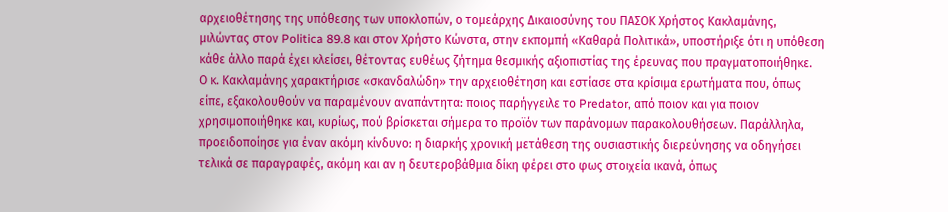αρχειοθέτησης της υπόθεσης των υποκλοπών, ο τομεάρχης Δικαιοσύνης του ΠΑΣΟΚ Χρήστος Κακλαμάνης, μιλώντας στον Politica 89.8 και στον Χρήστο Κώνστα, στην εκπομπή «Καθαρά Πολιτικά», υποστήριξε ότι η υπόθεση κάθε άλλο παρά έχει κλείσει, θέτοντας ευθέως ζήτημα θεσμικής αξιοπιστίας της έρευνας που πραγματοποιήθηκε.
Ο κ. Κακλαμάνης χαρακτήρισε «σκανδαλώδη» την αρχειοθέτηση και εστίασε στα κρίσιμα ερωτήματα που, όπως είπε, εξακολουθούν να παραμένουν αναπάντητα: ποιος παρήγγειλε το Predator, από ποιον και για ποιον χρησιμοποιήθηκε και, κυρίως, πού βρίσκεται σήμερα το προϊόν των παράνομων παρακολουθήσεων. Παράλληλα, προειδοποίησε για έναν ακόμη κίνδυνο: η διαρκής χρονική μετάθεση της ουσιαστικής διερεύνησης να οδηγήσει τελικά σε παραγραφές, ακόμη και αν η δευτεροβάθμια δίκη φέρει στο φως στοιχεία ικανά, όπως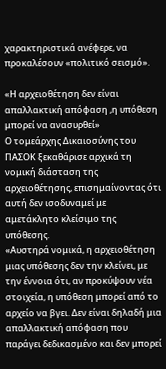χαρακτηριστικά ανέφερε, να προκαλέσουν «πολιτικό σεισμό».

«Η αρχειοθέτηση δεν είναι απαλλακτική απόφαση ,η υπόθεση μπορεί να ανασυρθεί»
Ο τομεάρχης Δικαιοσύνης του ΠΑΣΟΚ ξεκαθάρισε αρχικά τη νομική διάσταση της αρχειοθέτησης, επισημαίνοντας ότι αυτή δεν ισοδυναμεί με αμετάκλητο κλείσιμο της υπόθεσης.
«Αυστηρά νομικά, η αρχειοθέτηση μιας υπόθεσης δεν την κλείνει, με την έννοια ότι, αν προκύψουν νέα στοιχεία, η υπόθεση μπορεί από το αρχείο να βγει. Δεν είναι δηλαδή μια απαλλακτική απόφαση που παράγει δεδικασμένο και δεν μπορεί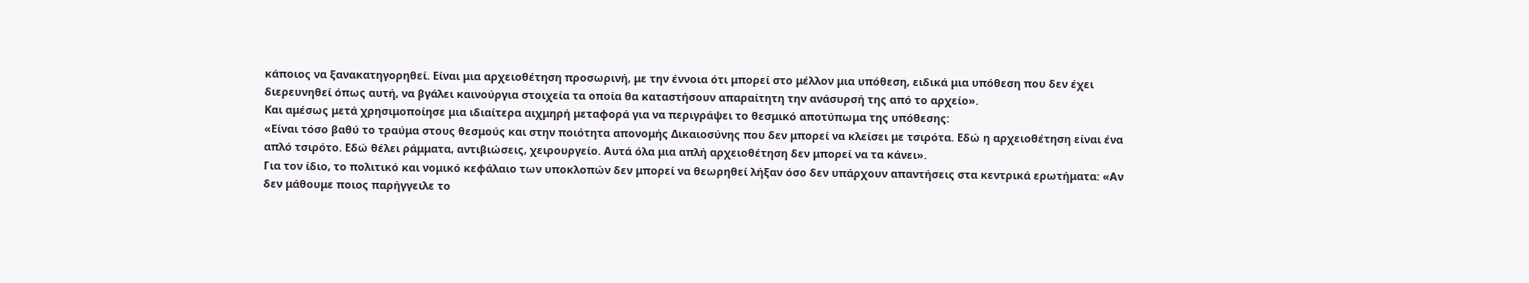κάποιος να ξανακατηγορηθεί. Είναι μια αρχειοθέτηση προσωρινή, με την έννοια ότι μπορεί στο μέλλον μια υπόθεση, ειδικά μια υπόθεση που δεν έχει διερευνηθεί όπως αυτή, να βγάλει καινούργια στοιχεία τα οποία θα καταστήσουν απαραίτητη την ανάσυρσή της από το αρχείο».
Και αμέσως μετά χρησιμοποίησε μια ιδιαίτερα αιχμηρή μεταφορά για να περιγράψει το θεσμικό αποτύπωμα της υπόθεσης:
«Είναι τόσο βαθύ το τραύμα στους θεσμούς και στην ποιότητα απονομής Δικαιοσύνης που δεν μπορεί να κλείσει με τσιρότα. Εδώ η αρχειοθέτηση είναι ένα απλό τσιρότο. Εδώ θέλει ράμματα, αντιβιώσεις, χειρουργείο. Αυτά όλα μια απλή αρχειοθέτηση δεν μπορεί να τα κάνει».
Για τον ίδιο, το πολιτικό και νομικό κεφάλαιο των υποκλοπών δεν μπορεί να θεωρηθεί λήξαν όσο δεν υπάρχουν απαντήσεις στα κεντρικά ερωτήματα: «Αν δεν μάθουμε ποιος παρήγγειλε το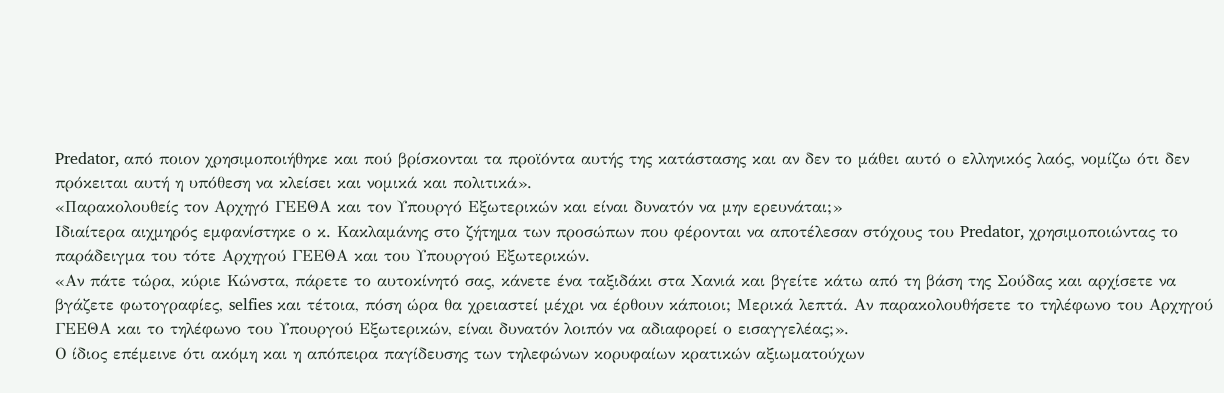Predator, από ποιον χρησιμοποιήθηκε και πού βρίσκονται τα προϊόντα αυτής της κατάστασης και αν δεν το μάθει αυτό ο ελληνικός λαός, νομίζω ότι δεν πρόκειται αυτή η υπόθεση να κλείσει και νομικά και πολιτικά».
«Παρακολουθείς τον Αρχηγό ΓΕΕΘΑ και τον Υπουργό Εξωτερικών και είναι δυνατόν να μην ερευνάται;»
Ιδιαίτερα αιχμηρός εμφανίστηκε ο κ. Κακλαμάνης στο ζήτημα των προσώπων που φέρονται να αποτέλεσαν στόχους του Predator, χρησιμοποιώντας το παράδειγμα του τότε Αρχηγού ΓΕΕΘΑ και του Υπουργού Εξωτερικών.
«Αν πάτε τώρα, κύριε Κώνστα, πάρετε το αυτοκίνητό σας, κάνετε ένα ταξιδάκι στα Χανιά και βγείτε κάτω από τη βάση της Σούδας και αρχίσετε να βγάζετε φωτογραφίες, selfies και τέτοια, πόση ώρα θα χρειαστεί μέχρι να έρθουν κάποιοι; Μερικά λεπτά. Αν παρακολουθήσετε το τηλέφωνο του Αρχηγού ΓΕΕΘΑ και το τηλέφωνο του Υπουργού Εξωτερικών, είναι δυνατόν λοιπόν να αδιαφορεί ο εισαγγελέας;».
Ο ίδιος επέμεινε ότι ακόμη και η απόπειρα παγίδευσης των τηλεφώνων κορυφαίων κρατικών αξιωματούχων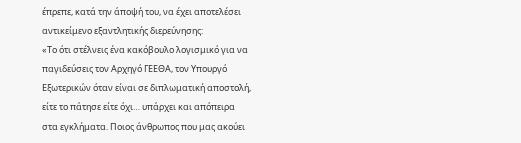έπρεπε, κατά την άποψή του, να έχει αποτελέσει αντικείμενο εξαντλητικής διερεύνησης:
«Το ότι στέλνεις ένα κακόβουλο λογισμικό για να παγιδεύσεις τον Αρχηγό ΓΕΕΘΑ, τον Υπουργό Εξωτερικών όταν είναι σε διπλωματική αποστολή, είτε το πάτησε είτε όχι… υπάρχει και απόπειρα στα εγκλήματα. Ποιος άνθρωπος που μας ακούει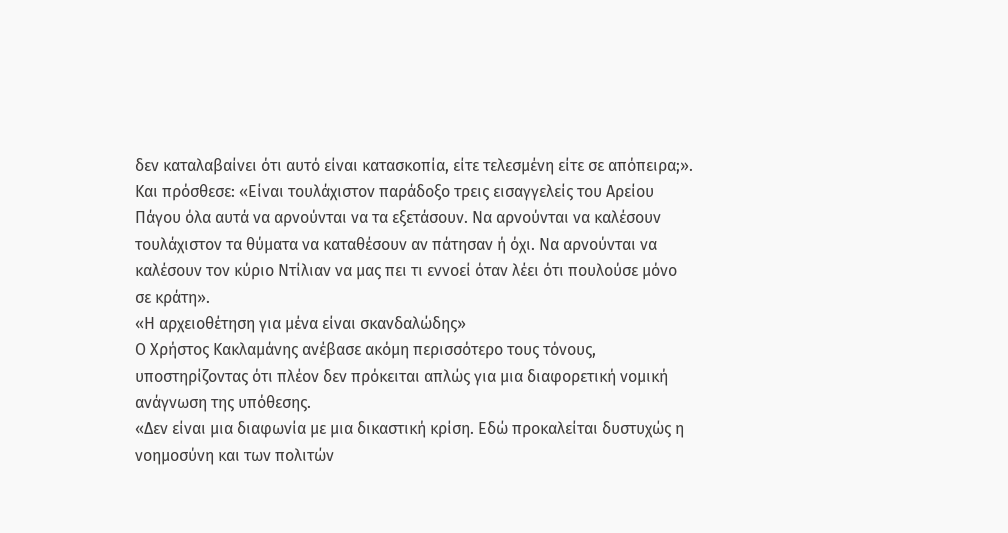δεν καταλαβαίνει ότι αυτό είναι κατασκοπία, είτε τελεσμένη είτε σε απόπειρα;».
Και πρόσθεσε: «Είναι τουλάχιστον παράδοξο τρεις εισαγγελείς του Αρείου Πάγου όλα αυτά να αρνούνται να τα εξετάσουν. Να αρνούνται να καλέσουν τουλάχιστον τα θύματα να καταθέσουν αν πάτησαν ή όχι. Να αρνούνται να καλέσουν τον κύριο Ντίλιαν να μας πει τι εννοεί όταν λέει ότι πουλούσε μόνο σε κράτη».
«Η αρχειοθέτηση για μένα είναι σκανδαλώδης»
Ο Χρήστος Κακλαμάνης ανέβασε ακόμη περισσότερο τους τόνους, υποστηρίζοντας ότι πλέον δεν πρόκειται απλώς για μια διαφορετική νομική ανάγνωση της υπόθεσης.
«Δεν είναι μια διαφωνία με μια δικαστική κρίση. Εδώ προκαλείται δυστυχώς η νοημοσύνη και των πολιτών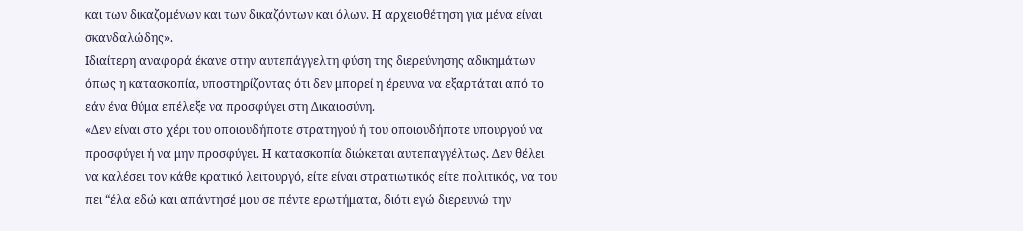και των δικαζομένων και των δικαζόντων και όλων. Η αρχειοθέτηση για μένα είναι σκανδαλώδης».
Ιδιαίτερη αναφορά έκανε στην αυτεπάγγελτη φύση της διερεύνησης αδικημάτων όπως η κατασκοπία, υποστηρίζοντας ότι δεν μπορεί η έρευνα να εξαρτάται από το εάν ένα θύμα επέλεξε να προσφύγει στη Δικαιοσύνη.
«Δεν είναι στο χέρι του οποιουδήποτε στρατηγού ή του οποιουδήποτε υπουργού να προσφύγει ή να μην προσφύγει. Η κατασκοπία διώκεται αυτεπαγγέλτως. Δεν θέλει να καλέσει τον κάθε κρατικό λειτουργό, είτε είναι στρατιωτικός είτε πολιτικός, να του πει “έλα εδώ και απάντησέ μου σε πέντε ερωτήματα, διότι εγώ διερευνώ την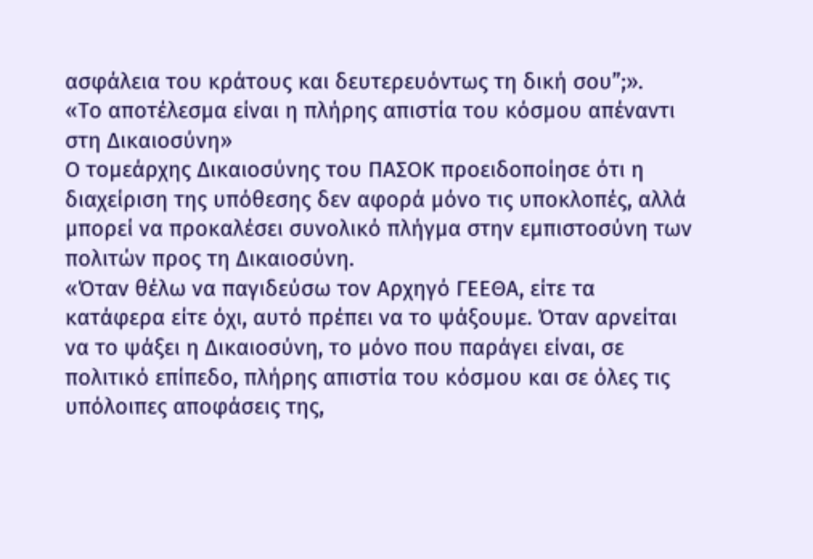ασφάλεια του κράτους και δευτερευόντως τη δική σου”;».
«Το αποτέλεσμα είναι η πλήρης απιστία του κόσμου απέναντι στη Δικαιοσύνη»
Ο τομεάρχης Δικαιοσύνης του ΠΑΣΟΚ προειδοποίησε ότι η διαχείριση της υπόθεσης δεν αφορά μόνο τις υποκλοπές, αλλά μπορεί να προκαλέσει συνολικό πλήγμα στην εμπιστοσύνη των πολιτών προς τη Δικαιοσύνη.
«Όταν θέλω να παγιδεύσω τον Αρχηγό ΓΕΕΘΑ, είτε τα κατάφερα είτε όχι, αυτό πρέπει να το ψάξουμε. Όταν αρνείται να το ψάξει η Δικαιοσύνη, το μόνο που παράγει είναι, σε πολιτικό επίπεδο, πλήρης απιστία του κόσμου και σε όλες τις υπόλοιπες αποφάσεις της,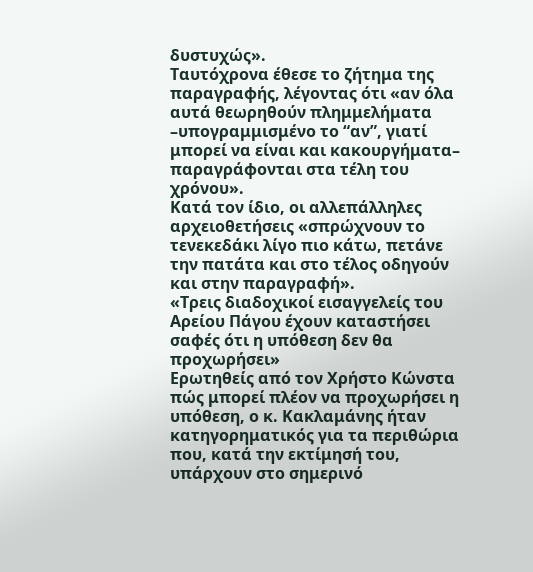δυστυχώς».
Ταυτόχρονα έθεσε το ζήτημα της παραγραφής, λέγοντας ότι «αν όλα αυτά θεωρηθούν πλημμελήματα –υπογραμμισμένο το “αν”, γιατί μπορεί να είναι και κακουργήματα– παραγράφονται στα τέλη του χρόνου».
Κατά τον ίδιο, οι αλλεπάλληλες αρχειοθετήσεις «σπρώχνουν το τενεκεδάκι λίγο πιο κάτω, πετάνε την πατάτα και στο τέλος οδηγούν και στην παραγραφή».
«Τρεις διαδοχικοί εισαγγελείς του Αρείου Πάγου έχουν καταστήσει σαφές ότι η υπόθεση δεν θα προχωρήσει»
Ερωτηθείς από τον Χρήστο Κώνστα πώς μπορεί πλέον να προχωρήσει η υπόθεση, ο κ. Κακλαμάνης ήταν κατηγορηματικός για τα περιθώρια που, κατά την εκτίμησή του, υπάρχουν στο σημερινό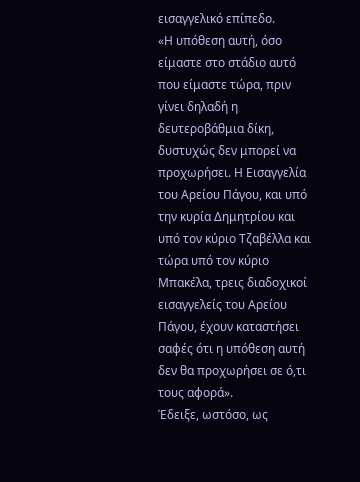εισαγγελικό επίπεδο.
«Η υπόθεση αυτή, όσο είμαστε στο στάδιο αυτό που είμαστε τώρα, πριν γίνει δηλαδή η δευτεροβάθμια δίκη, δυστυχώς δεν μπορεί να προχωρήσει. Η Εισαγγελία του Αρείου Πάγου, και υπό την κυρία Δημητρίου και υπό τον κύριο Τζαβέλλα και τώρα υπό τον κύριο Μπακέλα, τρεις διαδοχικοί εισαγγελείς του Αρείου Πάγου, έχουν καταστήσει σαφές ότι η υπόθεση αυτή δεν θα προχωρήσει σε ό,τι τους αφορά».
Έδειξε, ωστόσο, ως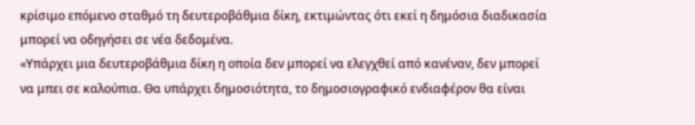κρίσιμο επόμενο σταθμό τη δευτεροβάθμια δίκη, εκτιμώντας ότι εκεί η δημόσια διαδικασία μπορεί να οδηγήσει σε νέα δεδομένα.
«Υπάρχει μια δευτεροβάθμια δίκη η οποία δεν μπορεί να ελεγχθεί από κανέναν, δεν μπορεί να μπει σε καλούπια. Θα υπάρχει δημοσιότητα, το δημοσιογραφικό ενδιαφέρον θα είναι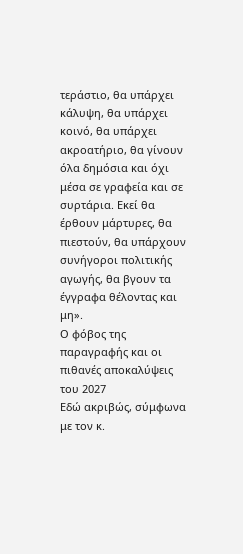τεράστιο, θα υπάρχει κάλυψη, θα υπάρχει κοινό, θα υπάρχει ακροατήριο, θα γίνουν όλα δημόσια και όχι μέσα σε γραφεία και σε συρτάρια. Εκεί θα έρθουν μάρτυρες, θα πιεστούν, θα υπάρχουν συνήγοροι πολιτικής αγωγής, θα βγουν τα έγγραφα θέλοντας και μη».
Ο φόβος της παραγραφής και οι πιθανές αποκαλύψεις του 2027
Εδώ ακριβώς, σύμφωνα με τον κ.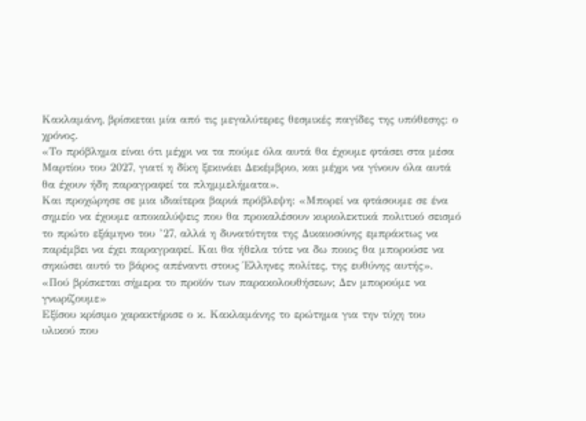Κακλαμάνη, βρίσκεται μία από τις μεγαλύτερες θεσμικές παγίδες της υπόθεσης: ο χρόνος.
«Το πρόβλημα είναι ότι μέχρι να τα πούμε όλα αυτά θα έχουμε φτάσει στα μέσα Μαρτίου του 2027, γιατί η δίκη ξεκινάει Δεκέμβριο, και μέχρι να γίνουν όλα αυτά θα έχουν ήδη παραγραφεί τα πλημμελήματα».
Και προχώρησε σε μια ιδιαίτερα βαριά πρόβλεψη: «Μπορεί να φτάσουμε σε ένα σημείο να έχουμε αποκαλύψεις που θα προκαλέσουν κυριολεκτικά πολιτικό σεισμό το πρώτο εξάμηνο του ’27, αλλά η δυνατότητα της Δικαιοσύνης εμπράκτως να παρέμβει να έχει παραγραφεί. Και θα ήθελα τότε να δω ποιος θα μπορούσε να σηκώσει αυτό το βάρος απέναντι στους Έλληνες πολίτες, της ευθύνης αυτής».
«Πού βρίσκεται σήμερα το προϊόν των παρακολουθήσεων; Δεν μπορούμε να γνωρίζουμε»
Εξίσου κρίσιμο χαρακτήρισε ο κ. Κακλαμάνης το ερώτημα για την τύχη του υλικού που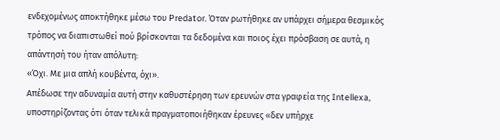ενδεχομένως αποκτήθηκε μέσω του Predator. Όταν ρωτήθηκε αν υπάρχει σήμερα θεσμικός τρόπος να διαπιστωθεί πού βρίσκονται τα δεδομένα και ποιος έχει πρόσβαση σε αυτά, η απάντησή του ήταν απόλυτη:
«Όχι. Με μια απλή κουβέντα, όχι».
Απέδωσε την αδυναμία αυτή στην καθυστέρηση των ερευνών στα γραφεία της Intellexa, υποστηρίζοντας ότι όταν τελικά πραγματοποιήθηκαν έρευνες «δεν υπήρχε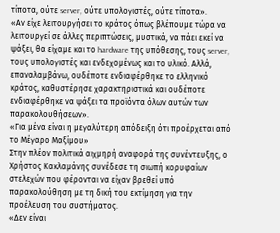τίποτα, ούτε server, ούτε υπολογιστές, ούτε τίποτα».
«Αν είχε λειτουργήσει το κράτος όπως βλέπουμε τώρα να λειτουργεί σε άλλες περιπτώσεις, μυστικά, να πάει εκεί να ψάξει, θα είχαμε και το hardware της υπόθεσης, τους server, τους υπολογιστές και ενδεχομένως και το υλικό. Αλλά, επαναλαμβάνω, ουδέποτε ενδιαφέρθηκε το ελληνικό κράτος, καθυστέρησε χαρακτηριστικά και ουδέποτε ενδιαφέρθηκε να ψάξει τα προϊόντα όλων αυτών των παρακολουθήσεων».
«Για μένα είναι η μεγαλύτερη απόδειξη ότι προέρχεται από το Μέγαρο Μαξίμου»
Στην πλέον πολιτικά αιχμηρή αναφορά της συνέντευξης, ο Χρήστος Κακλαμάνης συνέδεσε τη σιωπή κορυφαίων στελεχών που φέρονται να είχαν βρεθεί υπό παρακολούθηση με τη δική του εκτίμηση για την προέλευση του συστήματος.
«Δεν είναι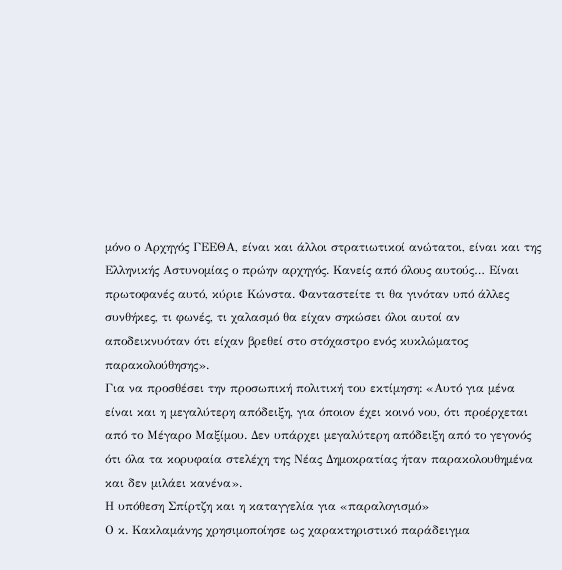μόνο ο Αρχηγός ΓΕΕΘΑ, είναι και άλλοι στρατιωτικοί ανώτατοι, είναι και της Ελληνικής Αστυνομίας ο πρώην αρχηγός. Κανείς από όλους αυτούς… Είναι πρωτοφανές αυτό, κύριε Κώνστα. Φανταστείτε τι θα γινόταν υπό άλλες συνθήκες, τι φωνές, τι χαλασμό θα είχαν σηκώσει όλοι αυτοί αν αποδεικνυόταν ότι είχαν βρεθεί στο στόχαστρο ενός κυκλώματος παρακολούθησης».
Για να προσθέσει την προσωπική πολιτική του εκτίμηση: «Αυτό για μένα είναι και η μεγαλύτερη απόδειξη, για όποιον έχει κοινό νου, ότι προέρχεται από το Μέγαρο Μαξίμου. Δεν υπάρχει μεγαλύτερη απόδειξη από το γεγονός ότι όλα τα κορυφαία στελέχη της Νέας Δημοκρατίας ήταν παρακολουθημένα και δεν μιλάει κανένα».
Η υπόθεση Σπίρτζη και η καταγγελία για «παραλογισμό»
Ο κ. Κακλαμάνης χρησιμοποίησε ως χαρακτηριστικό παράδειγμα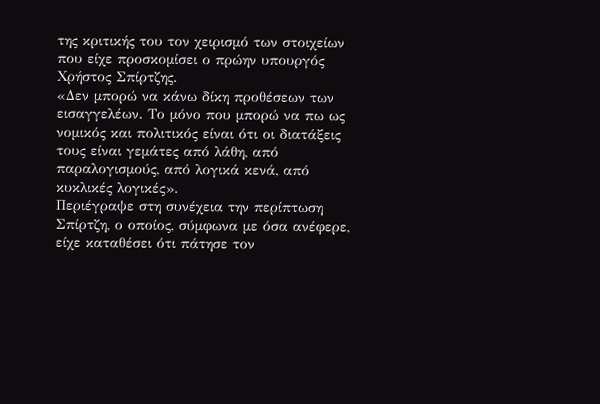της κριτικής του τον χειρισμό των στοιχείων που είχε προσκομίσει ο πρώην υπουργός Χρήστος Σπίρτζης.
«Δεν μπορώ να κάνω δίκη προθέσεων των εισαγγελέων. Το μόνο που μπορώ να πω ως νομικός και πολιτικός είναι ότι οι διατάξεις τους είναι γεμάτες από λάθη, από παραλογισμούς, από λογικά κενά, από κυκλικές λογικές».
Περιέγραψε στη συνέχεια την περίπτωση Σπίρτζη, ο οποίος, σύμφωνα με όσα ανέφερε, είχε καταθέσει ότι πάτησε τον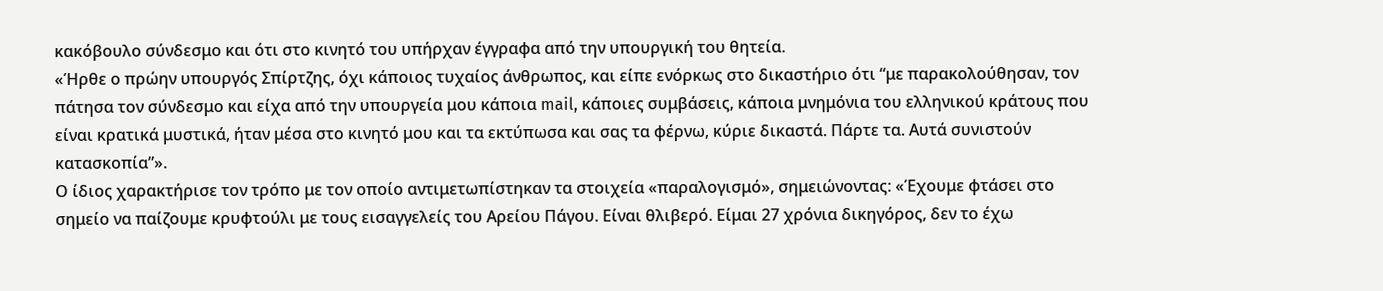κακόβουλο σύνδεσμο και ότι στο κινητό του υπήρχαν έγγραφα από την υπουργική του θητεία.
«Ήρθε ο πρώην υπουργός Σπίρτζης, όχι κάποιος τυχαίος άνθρωπος, και είπε ενόρκως στο δικαστήριο ότι “με παρακολούθησαν, τον πάτησα τον σύνδεσμο και είχα από την υπουργεία μου κάποια mail, κάποιες συμβάσεις, κάποια μνημόνια του ελληνικού κράτους που είναι κρατικά μυστικά, ήταν μέσα στο κινητό μου και τα εκτύπωσα και σας τα φέρνω, κύριε δικαστά. Πάρτε τα. Αυτά συνιστούν κατασκοπία”».
Ο ίδιος χαρακτήρισε τον τρόπο με τον οποίο αντιμετωπίστηκαν τα στοιχεία «παραλογισμό», σημειώνοντας: «Έχουμε φτάσει στο σημείο να παίζουμε κρυφτούλι με τους εισαγγελείς του Αρείου Πάγου. Είναι θλιβερό. Είμαι 27 χρόνια δικηγόρος, δεν το έχω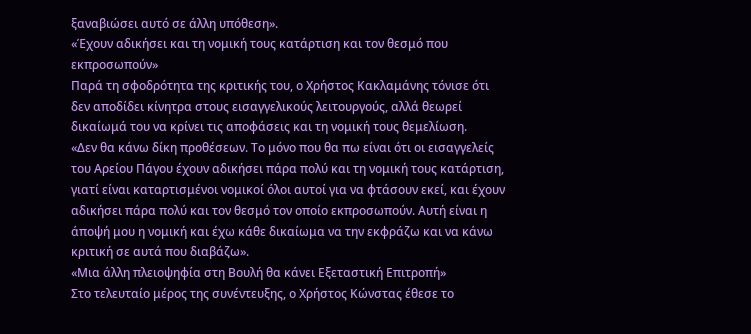ξαναβιώσει αυτό σε άλλη υπόθεση».
«Έχουν αδικήσει και τη νομική τους κατάρτιση και τον θεσμό που εκπροσωπούν»
Παρά τη σφοδρότητα της κριτικής του, ο Χρήστος Κακλαμάνης τόνισε ότι δεν αποδίδει κίνητρα στους εισαγγελικούς λειτουργούς, αλλά θεωρεί δικαίωμά του να κρίνει τις αποφάσεις και τη νομική τους θεμελίωση.
«Δεν θα κάνω δίκη προθέσεων. Το μόνο που θα πω είναι ότι οι εισαγγελείς του Αρείου Πάγου έχουν αδικήσει πάρα πολύ και τη νομική τους κατάρτιση, γιατί είναι καταρτισμένοι νομικοί όλοι αυτοί για να φτάσουν εκεί, και έχουν αδικήσει πάρα πολύ και τον θεσμό τον οποίο εκπροσωπούν. Αυτή είναι η άποψή μου η νομική και έχω κάθε δικαίωμα να την εκφράζω και να κάνω κριτική σε αυτά που διαβάζω».
«Μια άλλη πλειοψηφία στη Βουλή θα κάνει Εξεταστική Επιτροπή»
Στο τελευταίο μέρος της συνέντευξης, ο Χρήστος Κώνστας έθεσε το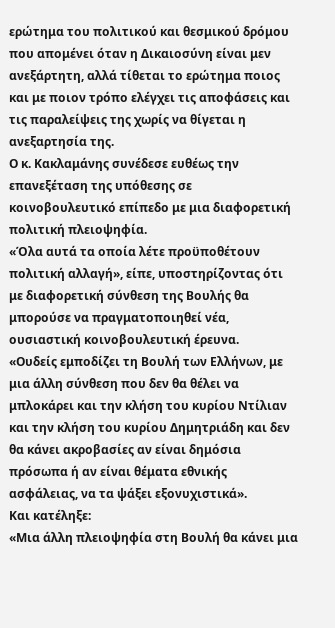ερώτημα του πολιτικού και θεσμικού δρόμου που απομένει όταν η Δικαιοσύνη είναι μεν ανεξάρτητη, αλλά τίθεται το ερώτημα ποιος και με ποιον τρόπο ελέγχει τις αποφάσεις και τις παραλείψεις της χωρίς να θίγεται η ανεξαρτησία της.
Ο κ. Κακλαμάνης συνέδεσε ευθέως την επανεξέταση της υπόθεσης σε κοινοβουλευτικό επίπεδο με μια διαφορετική πολιτική πλειοψηφία.
«Όλα αυτά τα οποία λέτε προϋποθέτουν πολιτική αλλαγή», είπε, υποστηρίζοντας ότι με διαφορετική σύνθεση της Βουλής θα μπορούσε να πραγματοποιηθεί νέα, ουσιαστική κοινοβουλευτική έρευνα.
«Ουδείς εμποδίζει τη Βουλή των Ελλήνων, με μια άλλη σύνθεση που δεν θα θέλει να μπλοκάρει και την κλήση του κυρίου Ντίλιαν και την κλήση του κυρίου Δημητριάδη και δεν θα κάνει ακροβασίες αν είναι δημόσια πρόσωπα ή αν είναι θέματα εθνικής ασφάλειας, να τα ψάξει εξονυχιστικά».
Και κατέληξε:
«Μια άλλη πλειοψηφία στη Βουλή θα κάνει μια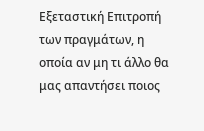Εξεταστική Επιτροπή των πραγμάτων, η οποία αν μη τι άλλο θα μας απαντήσει ποιος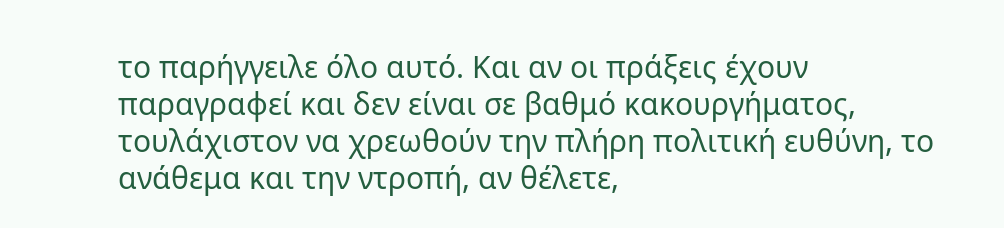το παρήγγειλε όλο αυτό. Και αν οι πράξεις έχουν παραγραφεί και δεν είναι σε βαθμό κακουργήματος, τουλάχιστον να χρεωθούν την πλήρη πολιτική ευθύνη, το ανάθεμα και την ντροπή, αν θέλετε,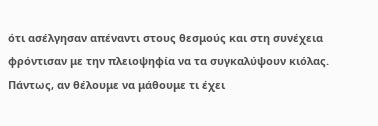ότι ασέλγησαν απέναντι στους θεσμούς και στη συνέχεια φρόντισαν με την πλειοψηφία να τα συγκαλύψουν κιόλας. Πάντως, αν θέλουμε να μάθουμε τι έχει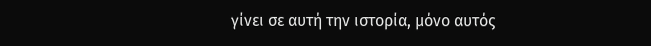γίνει σε αυτή την ιστορία, μόνο αυτός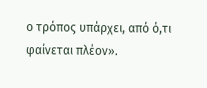ο τρόπος υπάρχει, από ό,τι φαίνεται πλέον».